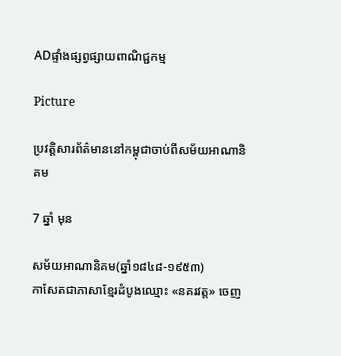ADផ្ទាំងផ្សព្វផ្សាយពាណិជ្ជកម្ម

Picture

ប្រវត្តិសារព័ត៌មាននៅកម្ពុជាចាប់ពីសម័យអាណានិគម

7 ឆ្នាំ មុន

សម័យអាណានិគម(ឆ្នាំ១៨៤៨-១៩៥៣)
កាសែតជាភាសាខ្មែរដំបូងឈ្មោះ «នគរវត្ត» ចេញ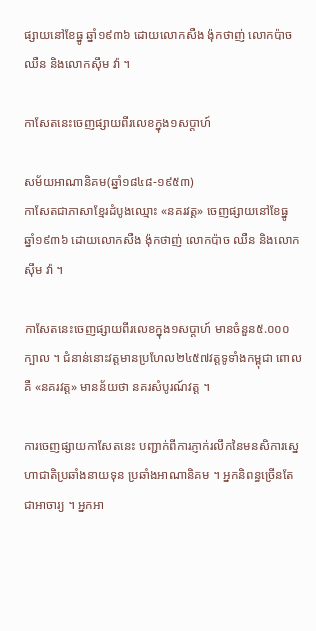ផ្សាយនៅខែធ្នូ ឆ្នាំ១៩៣៦ ដោយលោកសឺង ង៉ុកថាញ់ លោកប៉ាច ឈឺន និងលោកស៊ឹម វ៉ា ។

កាសែតនេះចេញផ្សាយពីរលេខក្នុង១សប្តាហ៍

សម័យអាណានិគម(ឆ្នាំ១៨៤៨-១៩៥៣)
កាសែតជាភាសាខ្មែរដំបូងឈ្មោះ «នគរវត្ត» ចេញផ្សាយនៅខែធ្នូ ឆ្នាំ១៩៣៦ ដោយលោកសឺង ង៉ុកថាញ់ លោកប៉ាច ឈឺន និងលោកស៊ឹម វ៉ា ។

កាសែតនេះចេញផ្សាយពីរលេខក្នុង១សប្តាហ៍ មានចំនួន៥.០០០ក្បាល ។ ជំនាន់នោះវត្តមានប្រហែល២៤៥៧វត្តទូទាំងកម្ពុជា ពោលគឺ «នគរវត្ត» មានន័យថា នគរសំបូរណ៍វត្ត ។

ការចេញផ្សាយកាសែតនេះ បញ្ជាក់ពីការភ្ញាក់រលឹកនៃមនសិការស្នេហាជាតិប្រឆាំងនាយទុន ប្រឆាំងអាណានិគម ។ អ្នកនិពន្ធច្រើនតែជាអាចារ្យ ។ អ្នកអា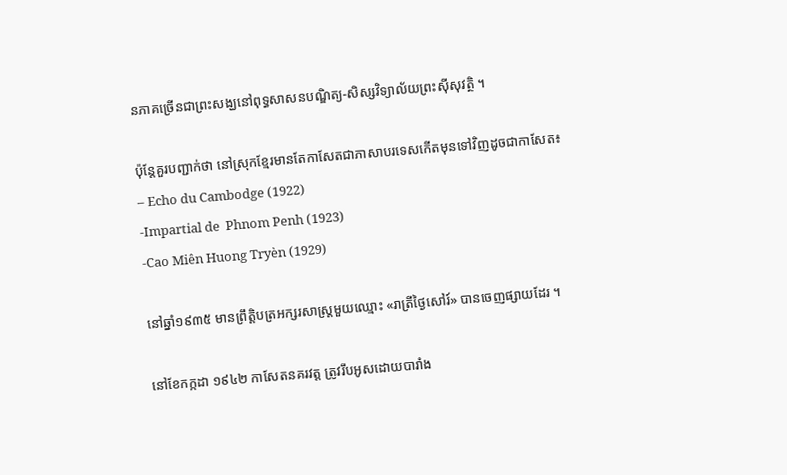នភាគច្រើនជាព្រះសង្ឃនៅពុទ្ធសាសនបណ្ឌិត្យ-សិស្សវិទ្យាល័យព្រះស៊ីសុវត្ថិ ។

ប៉ុន្តែគួរបញ្ជាក់ថា នៅស្រុកខ្មែរមានតែកាសែតជាភាសាបរទេសកើតមុនទៅវិញដូចជាកាសែត៖
– Echo du Cambodge (1922)
-Impartial de  Phnom Penh (1923)
-Cao Miên Huong Tryèn (1929)

នៅឆ្នាំ១៩៣៥ មានព្រឹត្តិបត្រអក្សរសាស្ត្រមួយឈ្មោះ «រាត្រីថ្ងៃសៅរ៍» បានចេញផ្សាយដែរ ។

នៅខែកក្កដា ១៩៤២ កាសែតនគរវត្ត ត្រូវរឹបអូសដោយបារាំង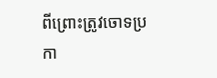ពីព្រោះត្រូវចោទប្រកា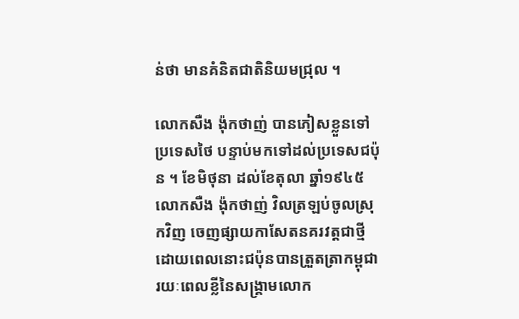ន់ថា មានគំនិតជាតិនិយមជ្រុល ។

លោកសឺង ង៉ុកថាញ់ បានភៀសខ្លួនទៅប្រទេសថៃ បន្ទាប់មកទៅដល់ប្រទេសជប៉ុន ។ ខែមិថុនា ដល់ខែតុលា ឆ្នាំ១៩៤៥ លោកសឺង ង៉ុកថាញ់ វិលត្រឡប់ចូលស្រុកវិញ ចេញផ្សាយកាសែតនគរវត្តជាថ្មី ដោយពេលនោះជប៉ុនបានត្រួតត្រាកម្ពុជា រយៈពេលខ្លីនៃសង្គ្រាមលោក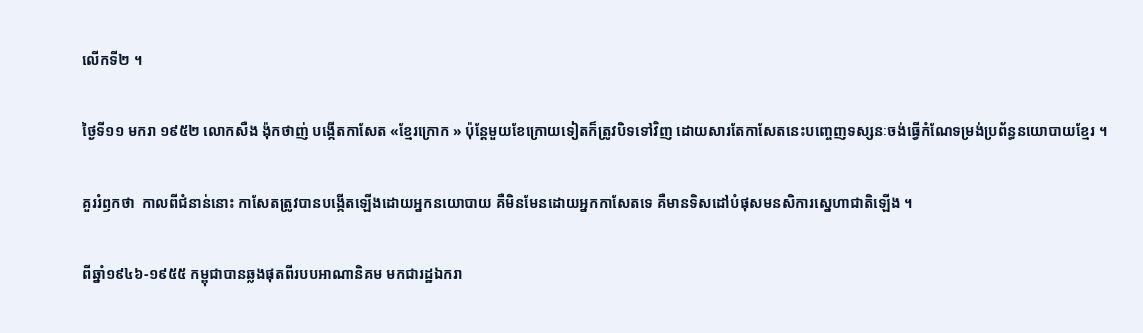លើកទី២ ។

ថ្ងៃទី១១ មករា ១៩៥២ លោកសឺង ង៉ុកថាញ់ បង្កើតកាសែត «ខ្មែរក្រោក » ប៉ុន្តែមួយខែក្រោយទៀតក៏ត្រូវបិទទៅវិញ ដោយសារតែកាសែតនេះបញ្ចេញទស្សនៈចង់ធ្វើកំណែទម្រង់ប្រព័ន្ធនយោបាយខ្មែរ ។

គួររំឭកថា  កាលពីជំនាន់នោះ កាសែតត្រូវបានបង្កើតឡើងដោយអ្នកនយោបាយ គឺមិនមែនដោយអ្នកកាសែតទេ គឺមានទិសដៅបំផុសមនសិការស្នេហាជាតិឡើង ។

ពីឆ្នាំ១៩៤៦-១៩៥៥ កម្ពុជាបានឆ្លងផុតពីរបបអាណានិគម មកជារដ្ឋឯករា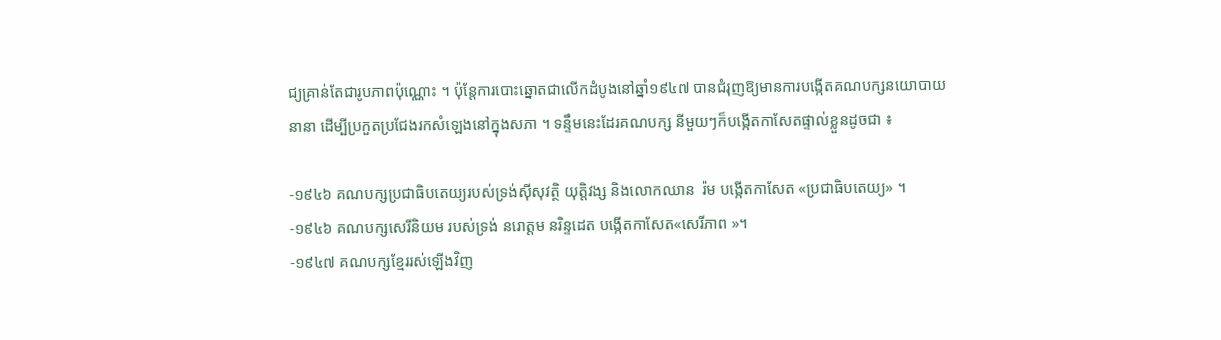ជ្យគ្រាន់តែជារូបភាពប៉ុណ្ណោះ ។ ប៉ុន្តែការបោះឆ្នោតជាលើកដំបូងនៅឆ្នាំ១៩៤៧ បានជំរុញឱ្យមានការបង្កើតគណបក្សនយោបាយនានា ដើម្បីប្រកួតប្រជែងរកសំឡេងនៅក្នុងសភា ។ ទន្ទឹមនេះដែរគណបក្ស នីមួយៗក៏បង្កើតកាសែតផ្ទាល់ខ្លួនដូចជា ៖

-១៩៤៦ គណបក្សប្រជាធិបតេយ្យរបស់ទ្រង់ស៊ីសុវត្ថិ យុត្តិវង្ស និងលោកឈាន  រ៉ម បង្កើតកាសែត «ប្រជាធិបតេយ្យ» ។
-១៩៤៦ គណបក្សសេរីនិយម របស់ទ្រង់ នរោត្តម នរិន្ទដេត បង្កើតកាសែត«សេរីភាព »។
-១៩៤៧ គណបក្សខ្មែររស់ឡើងវិញ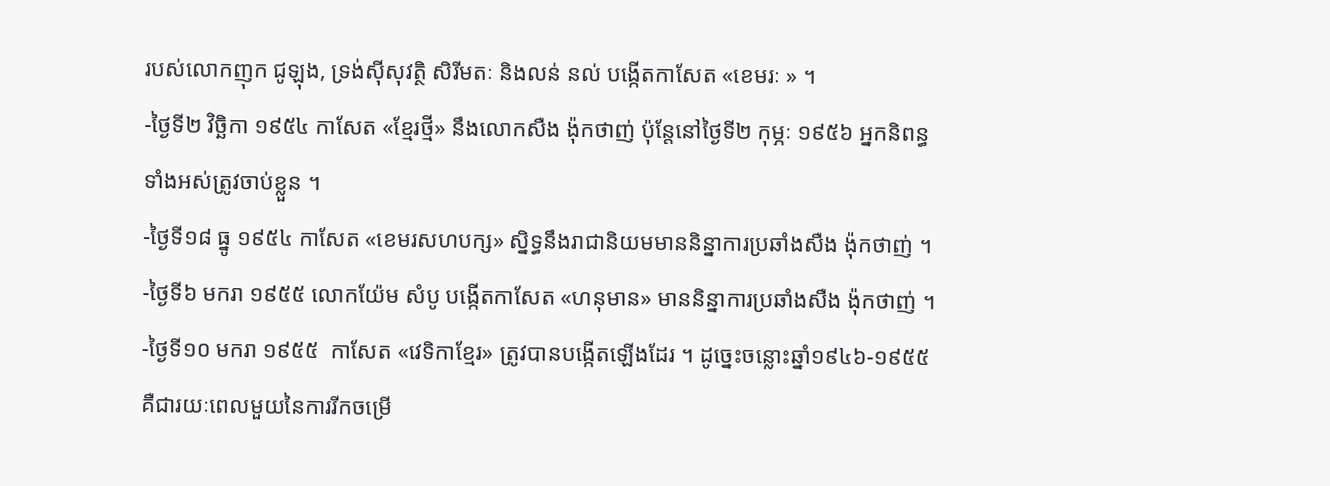របស់លោកញុក ជូឡុង, ទ្រង់ស៊ីសុវត្ថិ សិរីមតៈ និងលន់ នល់ បង្កើតកាសែត «ខេមរៈ » ។
-ថ្ងៃទី២ វិច្ឆិកា ១៩៥៤ កាសែត «ខ្មែរថ្មី» នឹងលោកសឺង ង៉ុកថាញ់ ប៉ុន្តែនៅថ្ងៃទី២ កុម្ភៈ ១៩៥៦ អ្នកនិពន្ធទាំងអស់ត្រូវចាប់ខ្លួន ។
-ថ្ងៃទី១៨ ធ្នូ ១៩៥៤ កាសែត «ខេមរសហបក្ស» ស្និទ្ធនឹងរាជានិយមមាននិន្នាការប្រឆាំងសឺង ង៉ុកថាញ់ ។
-ថ្ងៃទី៦ មករា ១៩៥៥ លោកយ៉ែម សំបូ បង្កើតកាសែត «ហនុមាន» មាននិន្នាការប្រឆាំងសឺង ង៉ុកថាញ់ ។
-ថ្ងៃទី១០ មករា ១៩៥៥  កាសែត «វេទិកាខ្មែរ» ត្រូវបានបង្កើតឡើងដែរ ។ ដូច្នេះចន្លោះឆ្នាំ១៩៤៦-១៩៥៥ គឺជារយៈពេលមួយនៃការរីកចម្រើ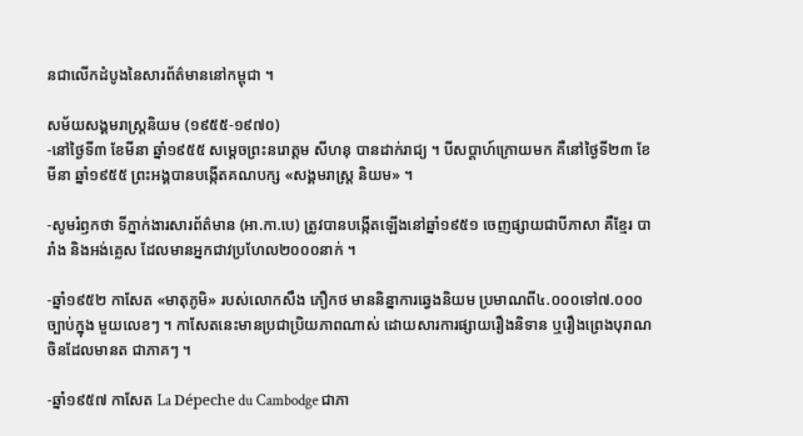នជាលើកដំបូងនៃសារព័ត៌មាននៅកម្ពុជា ។

សម័យសង្គមរាស្ត្រនិយម (១៩៥៥-១៩៧០)
-នៅថ្ងៃទី៣ ខែមីនា ឆ្នាំ១៩៥៥ សម្តេចព្រះនរោត្តម សីហនុ បានដាក់រាជ្យ ។ បីសប្តាហ៍ក្រោយមក គឺនៅថ្ងៃទី២៣ ខែមីនា ឆ្នាំ១៩៥៥ ព្រះអង្គបានបង្កើតគណបក្ស «សង្គមរាស្ត្រ និយម» ។

-សូមរំឭកថា ទីភ្នាក់ងារសារព័ត៌មាន (អា.កា.បេ) ត្រូវបានបង្កើតឡើងនៅឆ្នាំ១៩៥១ ចេញផ្សាយជាបីភាសា គឺខ្មែរ បារាំង និងអង់គ្លេស ដែលមានអ្នកជាវប្រហែល២០០០នាក់ ។

-ឆ្នាំ១៩៥២ កាសែត «មាតុភូមិ» របស់លោកសឹង ភឿកថ មាននិន្នាការឆ្វេងនិយម ប្រមាណពី៤.០០០ទៅ៧.០០០ច្បាប់ក្នុង មួយលេខៗ ។ កាសែតនេះមានប្រជាប្រិយភាពណាស់ ដោយសារការផ្សាយរឿងនិទាន ឬរឿងព្រេងបុរាណចិនដែលមានត ជាភាគៗ ។

-ឆ្នាំ១៩៥៧ កាសែត La Dépeche du Cambodge ជាភា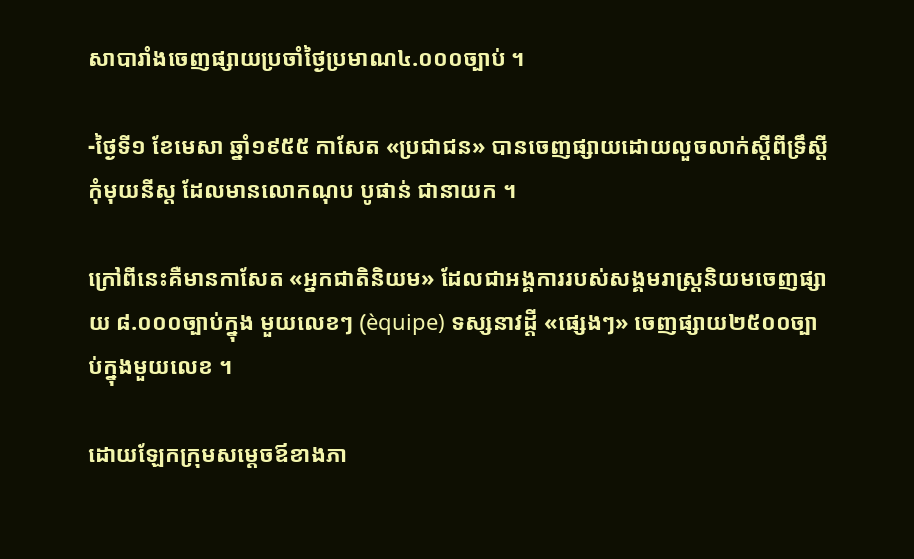សាបារាំងចេញផ្សាយប្រចាំថ្ងៃប្រមាណ៤.០០០ច្បាប់ ។

-ថ្ងៃទី១ ខែមេសា ឆ្នាំ១៩៥៥ កាសែត «ប្រជាជន» បានចេញផ្សាយដោយលួចលាក់ស្តីពីទ្រឹស្តីកុំមុយនីស្ត ដែលមានលោកណុប បូផាន់ ជានាយក ។

ក្រៅពីនេះគឺមានកាសែត «អ្នកជាតិនិយម» ដែលជាអង្គការរបស់សង្គមរាស្ត្រនិយមចេញផ្សាយ ៨.០០០ច្បាប់ក្នុង មួយលេខៗ (èquipe) ទស្សនាវដ្តី «ផ្សេងៗ» ចេញផ្សាយ២៥០០ច្បាប់ក្នុងមួយលេខ ។

ដោយឡែកក្រុមសម្តេចឪខាងភា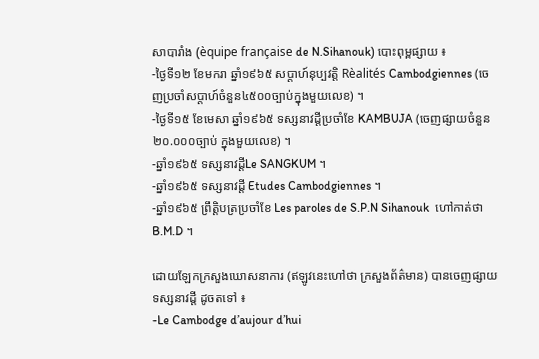សាបារាំង (èquipe française de N.Sihanouk) បោះពុម្ពផ្សាយ ៖
-ថ្ងៃទី១២ ខែមករា ឆ្នាំ១៩៦៥ សប្តាហ៍នុប្បវត្តិ Rèalités Cambodgiennes (ចេញប្រចាំសប្តាហ៍ចំនួន៤៥០០ច្បាប់ក្នុងមួយលេខ) ។
-ថ្ងៃទី១៥ ខែមេសា ឆ្នាំ១៩៦៥ ទស្សនាវដ្តីប្រចាំខែ KAMBUJA (ចេញផ្សាយចំនួន២០.០០០ច្បាប់ ក្នុងមួយលេខ) ។
-ឆ្នាំ១៩៦៥ ទស្សនាវដ្តីLe SANGKUM ។
-ឆ្នាំ១៩៦៥ ទស្សនាវដ្តី Etudes Cambodgiennes ។
-ឆ្នាំ១៩៦៥ ព្រឹត្តិបត្រប្រចាំខែ Les paroles de S.P.N Sihanouk  ហៅកាត់ថា B.M.D ។

ដោយឡែកក្រសួងឃោសនាការ (ឥឡូវនេះហៅថា ក្រសួងព័ត៌មាន) បានចេញផ្សាយទស្សនាវដ្តី ដូចតទៅ ៖
-Le Cambodge d’aujour d’hui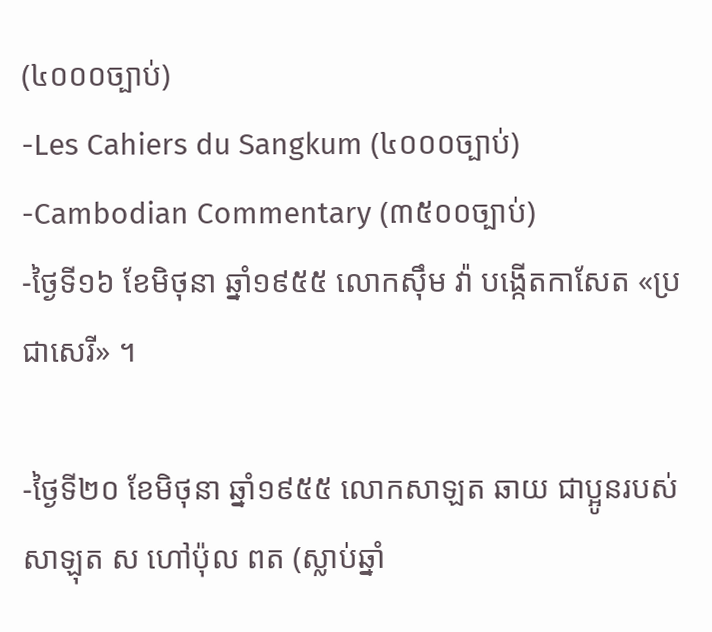(៤០០០ច្បាប់)
-Les Cahiers du Sangkum (៤០០០ច្បាប់)
-Cambodian Commentary (៣៥០០ច្បាប់)
-ថ្ងៃទី១៦ ខែមិថុនា ឆ្នាំ១៩៥៥ លោកស៊ឹម វ៉ា បង្កើតកាសែត «ប្រជាសេរី» ។

-ថ្ងៃទី២០ ខែមិថុនា ឆ្នាំ១៩៥៥ លោកសាឡត ឆាយ ជាប្អូនរបស់សាឡុត ស ហៅប៉ុល ពត (ស្លាប់ឆ្នាំ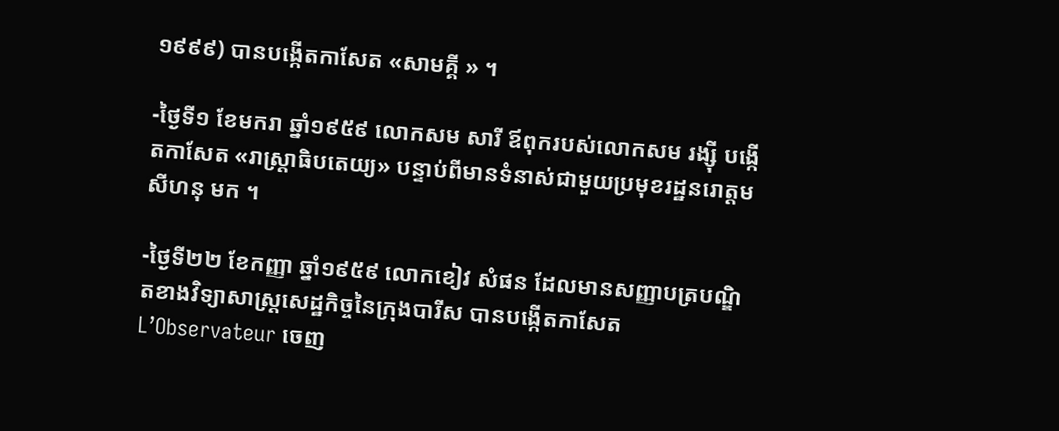១៩៩៩) បានបង្កើតកាសែត «សាមគ្គី » ។

-ថ្ងៃទី១ ខែមករា ឆ្នាំ១៩៥៩ លោកសម សារី ឪពុករបស់លោកសម រង្ស៊ី បង្កើតកាសែត «រាស្ត្រាធិបតេយ្យ» បន្ទាប់ពីមានទំនាស់ជាមួយប្រមុខរដ្ឋនរោត្តម សីហនុ មក ។

-ថ្ងៃទី២២ ខែកញ្ញា ឆ្នាំ១៩៥៩ លោកខៀវ សំផន ដែលមានសញ្ញាបត្របណ្ឌិតខាងវិទ្យាសាស្ត្រសេដ្ឋកិច្ចនៃក្រុងបារីស បានបង្កើតកាសែត L’Observateur ចេញ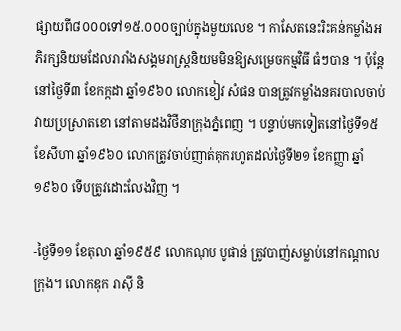ផ្សាយពី៨០០០ទៅ១៥.០០០ច្បាប់ក្នុងមួយលេខ ។ កាសែតនេះរិះគន់កម្លាំងអភិរក្សនិយមដែលរារាំងសង្គមរាស្ត្រនិយមមិនឱ្យសម្រេចកម្មវិធី ធំៗបាន ។ ប៉ុន្តែនៅថ្ងៃទី៣ ខែកក្កដា ឆ្នាំ១៩៦០ លោកខៀវ សំផន បានត្រូវកម្លាំងនគរបាលចាប់វាយប្រស្រាតខោ នៅតាមដងវិថីនាក្រុងភ្នំពេញ ។ បន្ទាប់មកទៀតនៅថ្ងៃទី១៥ ខែសីហា ឆ្នាំ១៩៦០ លោកត្រូវចាប់ញាត់គុករហូតដល់ថ្ងៃទី២១ ខែកញ្ញា ឆ្នាំ១៩៦០ ទើបត្រូវដោះលែងវិញ ។

-ថ្ងៃទី១១ ខែតុលា ឆ្នាំ១៩៥៩ លោកណុប បូផាន់ ត្រូវបាញ់សម្លាប់នៅកណ្តាលក្រុង។ លោកឌុក រាស៊ី និ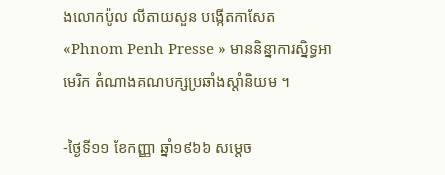ងលោកប៉ូល លីតាយសួន បង្កើតកាសែត «Phnom Penh Presse » មាននិន្នាការស្និទ្ធអាមេរិក តំណាងគណបក្សប្រឆាំងស្តាំនិយម ។

-ថ្ងៃទី១១ ខែកញ្ញា ឆ្នាំ១៩៦៦ សម្តេច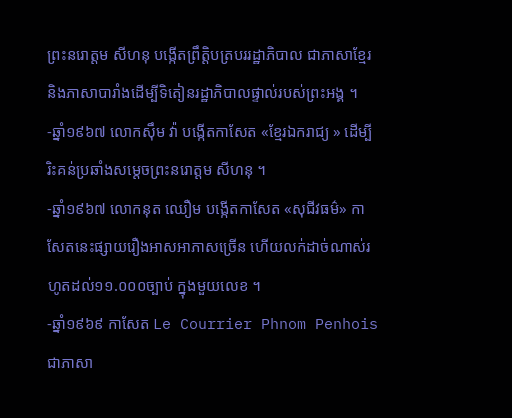ព្រះនរោត្តម សីហនុ បង្កើតព្រឹត្តិបត្របររដ្ឋាភិបាល ជាភាសាខ្មែរ និងភាសាបារាំងដើម្បីទិតៀនរដ្ឋាភិបាលផ្ទាល់របស់ព្រះអង្គ ។
-ឆ្នាំ១៩៦៧ លោកស៊ឹម វ៉ា បង្កើតកាសែត «ខ្មែរឯករាជ្យ » ដើម្បីរិះគន់ប្រឆាំងសម្តេចព្រះនរោត្តម សីហនុ ។
-ឆ្នាំ១៩៦៧ លោកនុត ឈឿម បង្កើតកាសែត «សុជីវធម៌» កាសែតនេះផ្សាយរឿងអាសអាភាសច្រើន ហើយលក់ដាច់ណាស់រហូតដល់១១.០០០ច្បាប់ ក្នុងមួយលេខ ។
-ឆ្នាំ១៩៦៩ កាសែត Le Courrier Phnom Penhois ជាភាសា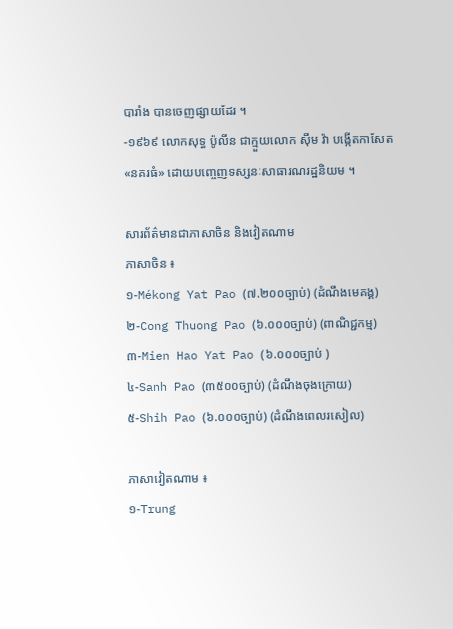បារាំង បានចេញផ្សាយដែរ ។
-១៩៦៩ លោកសុទ្ធ ប៉ូលីន ជាក្មួយលោក ស៊ឹម វ៉ា បង្កើតកាសែត «នគរធំ» ដោយបញ្ចេញទស្សនៈសាធារណរដ្ឋនិយម ។

សារព័ត៌មានជាភាសាចិន និងវៀតណាម
ភាសាចិន ៖
១-Mékong Yat Pao (៧.២០០ច្បាប់) (ដំណឹងមេគង្គ)
២-Cong Thuong Pao (៦.០០០ច្បាប់) (ពាណិជ្ជកម្ម)
៣-Mien Hao Yat Pao (៦.០០០ច្បាប់ )
៤-Sanh Pao (៣៥០០ច្បាប់) (ដំណឹងចុងក្រោយ)
៥-Shih Pao (៦.០០០ច្បាប់) (ដំណឹងពេលរសៀល)

ភាសាវៀតណាម ៖
១-Trung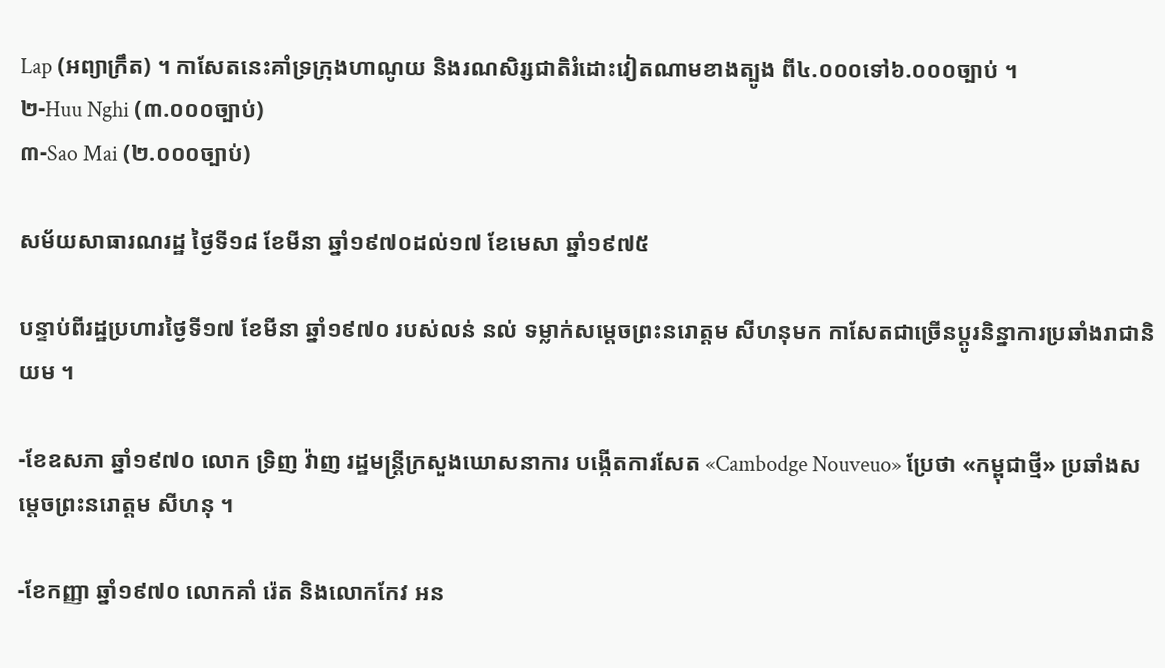Lap (អព្យាក្រឹត) ។ កាសែតនេះគាំទ្រក្រុងហាណូយ និងរណសិរ្សជាតិរំដោះវៀតណាមខាងត្បូង ពី៤.០០០ទៅ៦.០០០ច្បាប់ ។
២-Huu Nghi (៣.០០០ច្បាប់)
៣-Sao Mai (២.០០០ច្បាប់)

សម័យសាធារណរដ្ឋ ថ្ងៃទី១៨ ខែមីនា ឆ្នាំ១៩៧០ដល់១៧ ខែមេសា ឆ្នាំ១៩៧៥

បន្ទាប់ពីរដ្ឋប្រហារថ្ងៃទី១៧ ខែមីនា ឆ្នាំ១៩៧០ របស់លន់ នល់ ទម្លាក់សម្ដេចព្រះនរោត្តម សីហនុមក កាសែតជាច្រើនប្ដូរនិន្នាការប្រឆាំងរាជានិយម ។

-ខែឧសភា ឆ្នាំ១៩៧០ លោក ទ្រិញ វ៉ាញ រដ្ឋមន្ដ្រីក្រសួងឃោសនាការ បង្កើតការសែត «Cambodge Nouveuo» ប្រែថា «កម្ពុជាថ្មី» ប្រឆាំងសម្ដេចព្រះនរោត្តម សីហនុ ។

-ខែកញ្ញា ឆ្នាំ១៩៧០ លោកគាំ រ៉េត និងលោកកែវ អន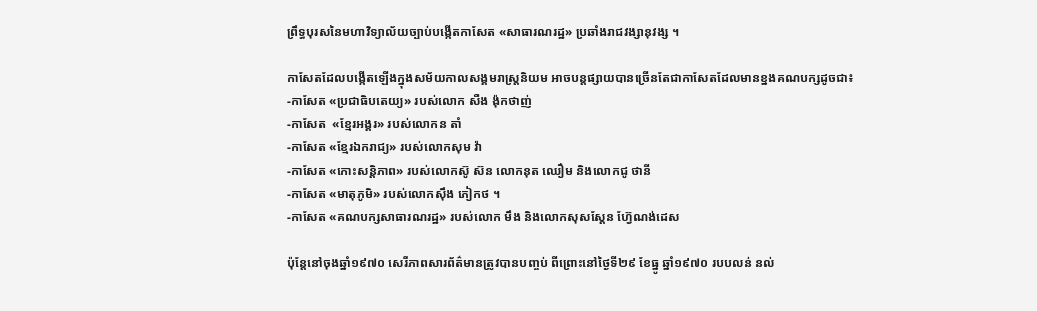ព្រឹទ្ធបុរសនៃមហាវិទ្យាល័យច្បាប់បង្កើតកាសែត «សាធារណរដ្ឋ» ប្រឆាំងរាជវង្សានុវង្ស ។

កាសែតដែលបង្កើតឡើងក្នុងសម័យកាលសង្គមរាស្ដ្រនិយម អាចបន្ដផ្សាយបានច្រើនតែជាកាសែតដែលមានខ្នងគណបក្សដូចជា៖
-កាសែត «ប្រជាធិបតេយ្យ» របស់លោក សឺង ង៉ុកថាញ់
-កាសែត  «ខ្មែរអង្គរ» របស់លោកន តាំ
-កាសែត «ខ្មែរឯករាជ្យ» របស់លោកសុម វ៉ា
-កាសែត «កោះសន្ដិភាព» របស់លោកស៊ូ ស៊ន លោកនុត ឈឿម និងលោកជូ ថានី
-កាសែត «មាតុភូមិ» របស់លោកស៊ឹង ភៀកថ ។
-កាសែត «គណបក្សសាធារណរដ្ឋ» របស់លោក មឹង និងលោកសុសស្តែន ហ្វ៊ែណង់ដេស

ប៉ុន្ដែនៅចុងឆ្នាំ១៩៧០ សេរីភាពសារព័ត៌មានត្រូវបានបញ្ចប់ ពីព្រោះនៅថ្ងៃទី២៩ ខែធ្នូ ឆ្នាំ១៩៧០ របបលន់ នល់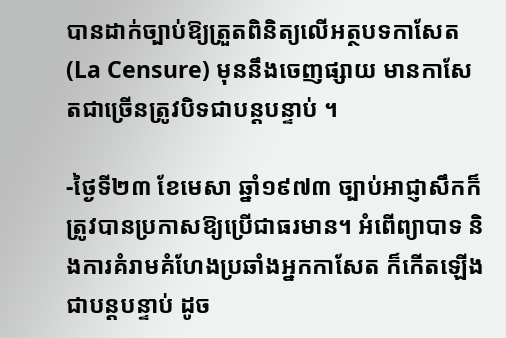បានដាក់ច្បាប់ឱ្យត្រួតពិនិត្យលើអត្ថបទកាសែត (La Censure) មុននឹងចេញផ្សាយ មានកាសែតជាច្រើនត្រូវបិទជាបន្ដបន្ទាប់ ។

-ថ្ងៃទី២៣ ខែមេសា ឆ្នាំ១៩៧៣ ច្បាប់អាជ្ញាសឹកក៏ត្រូវបានប្រកាសឱ្យប្រើជាធរមាន។ អំពើព្យាបាទ និងការគំរាមគំហែងប្រឆាំងអ្នកកាសែត ក៏កើតឡើងជាបន្ដបន្ទាប់ ដូច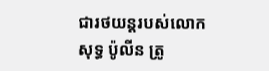ជារថយន្ដរបស់លោកសុទ្ធ ប៉ូលីន ត្រូ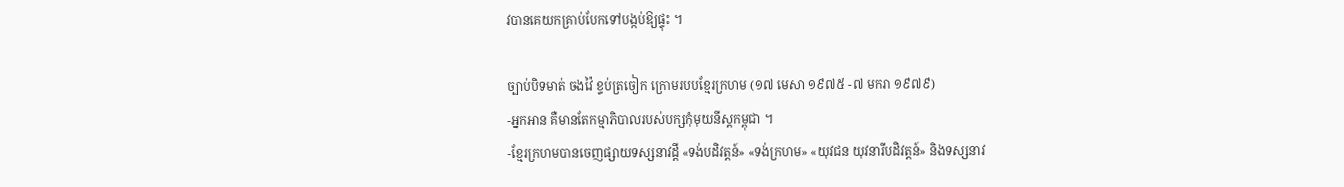វបានគេយកគ្រាប់បែកទៅបង្កប់ឱ្យផ្ទុះ ។

ច្បាប់បិទមាត់ ចងវ៉ៃ ខ្ទប់ត្រចៀក ក្រោមរបបខ្មែរក្រហម (១៧ មេសា ១៩៧៥ -៧ មករា ១៩៧៩)
-អ្នកអាន គឺមានតែកម្មាភិបាលរបស់បក្សកុំមុយនីស្តកម្ពុជា ។
-ខ្មែរក្រហមបានចេញផ្សាយទស្សនាវដ្ដី «ទង់បដិវត្ដន៍» «ទង់ក្រហម» «យុវជន យុវនារីបដិវត្ដន៍» និងទស្សនាវ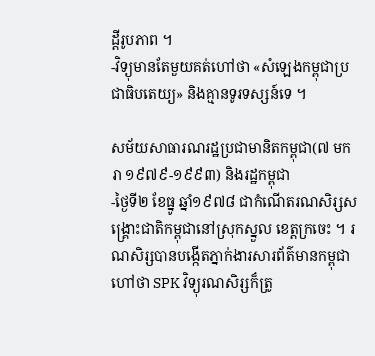ដ្ដីរូបភាព ។
-វិទ្យុមានតែមួយគត់ហៅថា «សំឡេងកម្ពុជាប្រជាធិបតេយ្យ» និងគ្មានទូរទស្សន៍ទេ ។

សម័យសាធារណរដ្ឋប្រជាមានិតកម្ពុជា(៧ មករា ១៩៧៩-១៩៩៣) និងរដ្ឋកម្ពុជា
-ថ្ងៃទី២ ខែធ្នូ ឆ្នាំ១៩៧៨ ជាកំណើតរណសិរ្សសង្គ្រោះជាតិកម្ពុជានៅស្រុកស្នួល ខេត្ដក្រចេះ ។ រណសិរ្សបានបង្កើតភ្នាក់ងារសារព័ត៌មានកម្ពុជាហៅថា SPK វិទ្យុរណសិរ្សក៏ត្រូ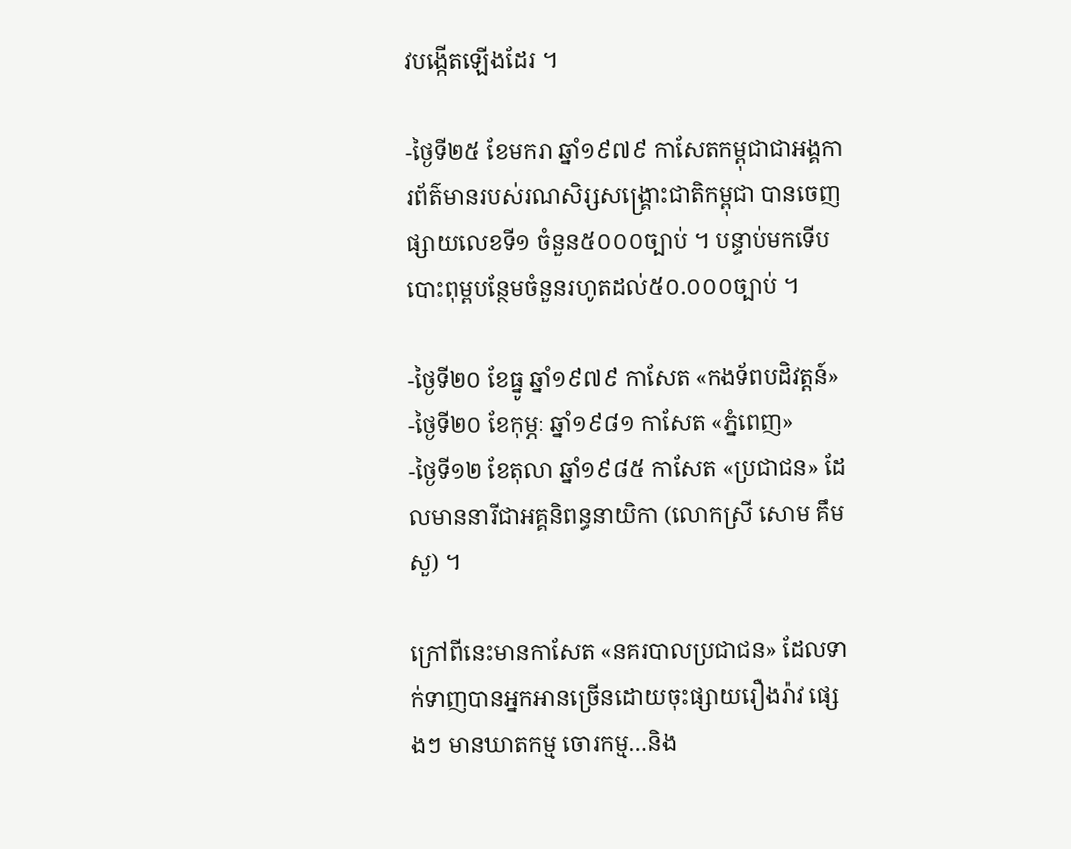វបង្កើតឡើងដែរ ។

-ថ្ងៃទី២៥ ខែមករា ឆ្នាំ១៩៧៩ កាសែតកម្ពុជាជាអង្គការព័ត៌មានរបស់រណសិរ្សសង្គ្រោះជាតិកម្ពុជា បានចេញផ្សាយលេខទី១ ចំនួន៥០០០ច្បាប់ ។ បន្ទាប់មកទើបបោះពុម្ពបន្ថែមចំនួនរហូតដល់៥០.០០០ច្បាប់ ។

-ថ្ងៃទី២០ ខែធ្នូ ឆ្នាំ១៩៧៩ កាសែត «កងទ័ពបដិវត្តន៍»
-ថ្ងៃទី២០ ខែកុម្ភៈ ឆ្នាំ១៩៨១ កាសែត «ភ្នំពេញ»
-ថ្ងៃទី១២ ខែតុលា ឆ្នាំ១៩៨៥ កាសែត «ប្រជាជន» ដែលមាននារីជាអគ្គនិពន្ធនាយិកា (លោកស្រី សោម គឹមសួ) ។

ក្រៅពីនេះមានកាសែត «នគរបាលប្រជាជន» ដែលទាក់ទាញបានអ្នកអានច្រើនដោយចុះផ្សាយរឿងរ៉ាវ ផ្សេងៗ មានឃាតកម្ម ចោរកម្ម…និង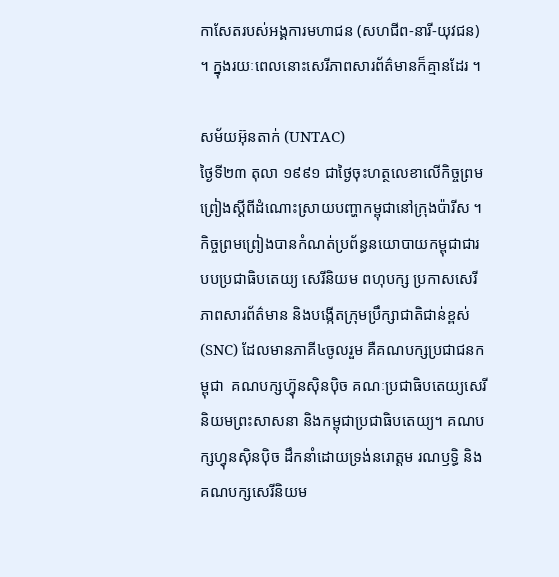កាសែតរបស់អង្គការមហាជន (សហជីព-នារី-យុវជន) ។ ក្នុងរយៈពេលនោះសេរីភាពសារព័ត៌មានក៏គ្មានដែរ ។

សម័យអ៊ុនតាក់ (UNTAC)
ថ្ងៃទី២៣ តុលា ១៩៩១ ជាថ្ងៃចុះហត្ថលេខាលើកិច្ចព្រមព្រៀងស្ដីពីដំណោះស្រាយបញ្ហាកម្ពុជានៅក្រុងប៉ារីស ។ កិច្ចព្រមព្រៀងបានកំណត់ប្រព័ន្ធនយោបាយកម្ពុជាជារបបប្រជាធិបតេយ្យ សេរីនិយម ពហុបក្ស ប្រកាសសេរីភាពសារព័ត៌មាន និងបង្កើតក្រុមប្រឹក្សាជាតិជាន់ខ្ពស់(SNC) ដែលមានភាគី៤ចូលរួម គឺគណបក្សប្រជាជនកម្ពុជា  គណបក្សហ្វ៊ុនស៊ិនប៉ិច គណៈប្រជាធិបតេយ្យសេរីនិយមព្រះសាសនា និងកម្ពុជាប្រជាធិបតេយ្យ។ គណបក្សហ្វុនស៊ិនប៉ិច ដឹកនាំដោយទ្រង់នរោត្តម រណឫទ្ធិ និងគណបក្សសេរីនិយម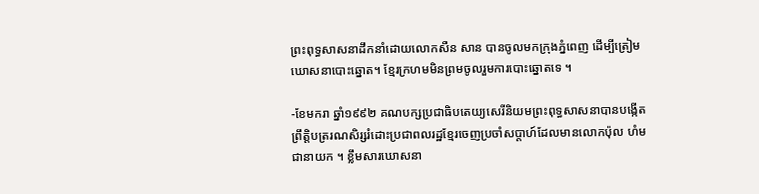ព្រះពុទ្ធសាសនាដឹកនាំដោយលោកសឺន សាន បានចូលមកក្រុងភ្នំពេញ ដើម្បីត្រៀមឃោសនាបោះឆ្នោត។ ខ្មែរក្រហមមិនព្រមចូលរួមការបោះឆ្នោតទេ ។

-ខែមករា ឆ្នាំ១៩៩២ គណបក្សប្រជាធិបតេយ្យសេរីនិយមព្រះពុទ្ធសាសនាបានបង្កើតព្រឹត្តិបត្ររណសិរ្សរំដោះប្រជាពលរដ្ឋខ្មែរចេញប្រចាំសប្ដាហ៍ដែលមានលោកប៉ុល ហំម ជានាយក ។ ខ្លឹមសារឃោសនា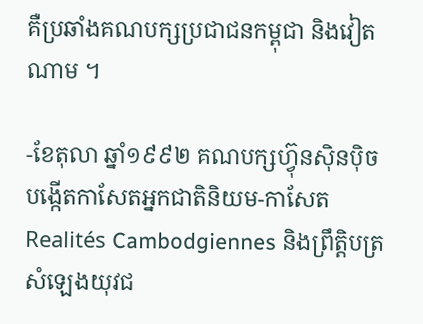គឺប្រឆាំងគណបក្សប្រជាជនកម្ពុជា និងវៀតណាម ។

-ខែតុលា ឆ្នាំ១៩៩២ គណបក្សហ៊្វុនស៊ិនប៉ិច បង្កើតកាសែតអ្នកជាតិនិយម-កាសែត Realités Cambodgiennes និងព្រឹត្តិបត្រសំឡេងយុវជ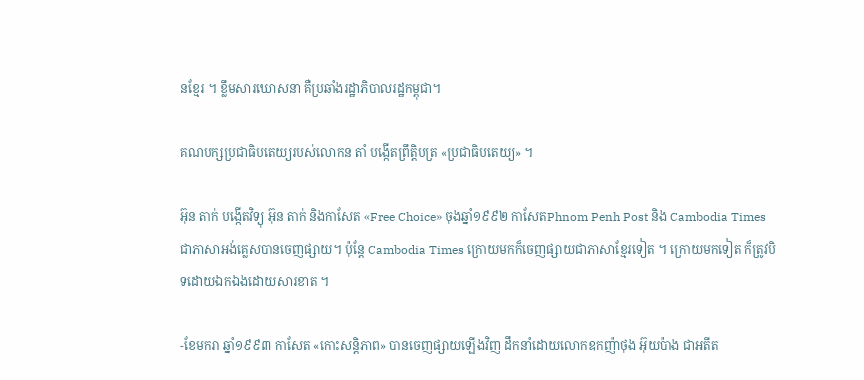នខ្មែរ ។ ខ្លឹមសារឃោសនា គឺប្រឆាំងរដ្ឋាភិបាលរដ្ឋកម្ពុជា។

គណបក្សប្រជាធិបតេយ្យរបស់លោកន តាំ បង្កើតព្រឹត្តិបត្រ «ប្រជាធិបតេយ្យ» ។

អ៊ុន តាក់ បង្កើតវិទ្យុ អ៊ុន តាក់ និងកាសែត «Free Choice» ចុងឆ្នាំ១៩៩២ កាសែតPhnom Penh Post និង Cambodia Times ជាភាសាអង់គ្លេសបានចេញផ្សាយ។ ប៉ុន្តែ Cambodia Times ក្រោយមកក៏ចេញផ្សាយជាភាសាខ្មែរទៀត ។ ក្រោយមកទៀត ក៏ត្រូវបិទដោយឯកឯងដោយសារខាត ។

-ខែមករា ឆ្នាំ១៩៩៣ កាសែត «កោះសន្តិភាព» បានចេញផ្សាយឡើងវិញ ដឹកនាំដោយលោកឧកញ៉ាថុង អ៊ុយប៉ាង ជាអតីត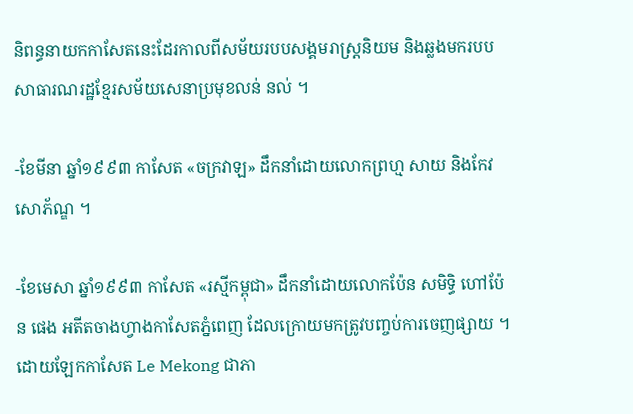និពន្ធនាយកកាសែតនេះដែរកាលពីសម័យរបបសង្គមរាស្ត្រនិយម និងឆ្លងមករបបសាធារណរដ្ឋខ្មែរសម័យសេនាប្រមុខលន់ នល់ ។

-ខែមីនា ឆ្នាំ១៩៩៣ កាសែត «ចក្រវាឡ» ដឹកនាំដោយលោកព្រហ្ម សាយ និងកែវ សោភ័ណ្ឌ ។

-ខែមេសា ឆ្នាំ១៩៩៣ កាសែត «រស្មីកម្ពុជា» ដឹកនាំដោយលោកប៉ែន សមិទ្ធិ ហៅប៉ែន ផេង អតីតចាងហ្វាងកាសែតភ្នំពេញ ដែលក្រោយមកត្រូវបញ្ចប់ការចេញផ្សាយ ។ ដោយឡែកកាសែត Le Mekong ជាភា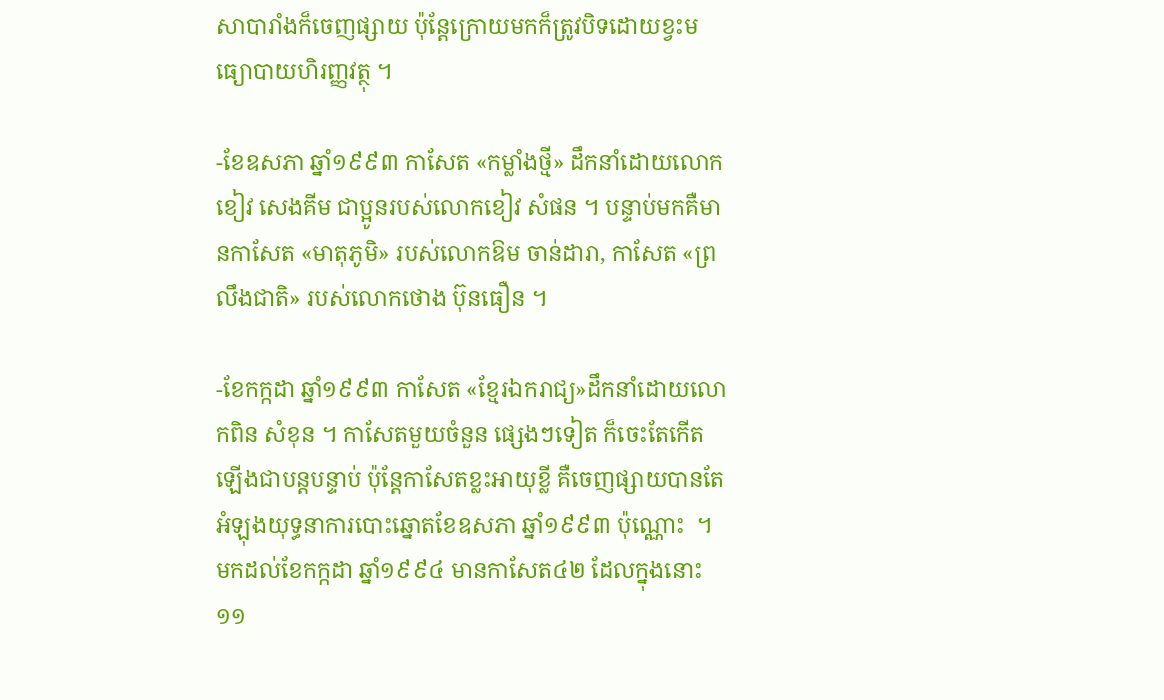សាបារាំងក៏ចេញផ្សាយ ប៉ុន្តែក្រោយមកក៏ត្រូវបិទដោយខ្វះមធ្យោបាយហិរញ្ញវត្ថុ ។

-ខែឧសភា ឆ្នាំ១៩៩៣ កាសែត «កម្លាំងថ្មី» ដឹកនាំដោយលោកខៀវ សេងគីម ជាប្អូនរបស់លោកខៀវ សំផន ។ បន្ទាប់មកគឺមានកាសែត «មាតុភូមិ» របស់លោកឱម ចាន់ដារា, កាសែត «ព្រលឹងជាតិ» របស់លោកថោង ប៊ុនធឿន ។

-ខែកក្កដា ឆ្នាំ១៩៩៣ កាសែត «ខ្មែរឯករាជ្យ»ដឹកនាំដោយលោកពិន សំខុន ។ កាសែតមួយចំនួន ផ្សេងៗទៀត ក៏ចេះតែកើតឡើងជាបន្តបន្ទាប់ ប៉ុន្តែកាសែតខ្លះអាយុខ្លី គឺចេញផ្សាយបានតែអំឡុងយុទ្ធនាការបោះឆ្នោតខែឧសភា ឆ្នាំ១៩៩៣ ប៉ុណ្ណោះ  ។ មកដល់ខែកក្កដា ឆ្នាំ១៩៩៤ មានកាសែត៤២ ដែលក្នុងនោះ១១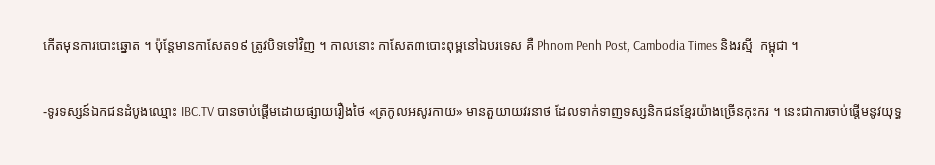កើតមុនការបោះឆ្នោត ។ ប៉ុន្តែមានកាសែត១៩ ត្រូវបិទទៅវិញ ។ កាលនោះ កាសែត៣បោះពុម្ពនៅឯបរទេស គឺ Phnom Penh Post, Cambodia Times និងរស្មី  កម្ពុជា ។

-ទូរទស្សន៍ឯកជនដំបូងឈ្មោះ IBC.TV បានចាប់ផ្ដើមដោយផ្សាយរឿងថៃ «ត្រកូលអសូរកាយ» មានតួយាយវរនាថ ដែលទាក់ទាញទស្សនិកជនខ្មែរយ៉ាងច្រើនកុះករ ។ នេះជាការចាប់ផ្ដើមនូវយុទ្ធ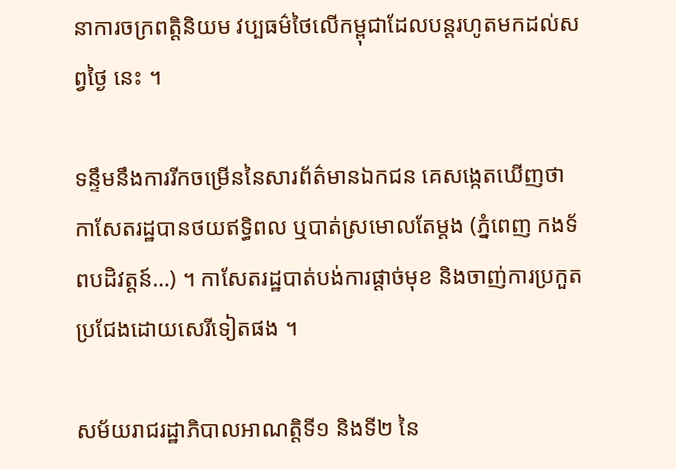នាការចក្រពត្តិនិយម វប្បធម៌ថៃលើកម្ពុជាដែលបន្តរហូតមកដល់សព្វថ្ងៃ នេះ ។

ទន្ទឹមនឹងការរីកចម្រើននៃសារព័ត៌មានឯកជន គេសង្កេតឃើញថា កាសែតរដ្ឋបានថយឥទ្ធិពល ឬបាត់ស្រមោលតែម្ដង (ភ្នំពេញ កងទ័ពបដិវត្តន៍…) ។ កាសែតរដ្ឋបាត់បង់ការផ្ដាច់មុខ និងចាញ់ការប្រកួតប្រជែងដោយសេរីទៀតផង ។

សម័យរាជរដ្ឋាភិបាលអាណត្តិទី១ និងទី២ នៃ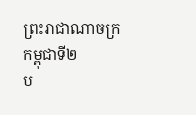ព្រះរាជាណាចក្រកម្ពុជាទី២
ប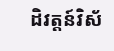ដិវត្តន៍វិស័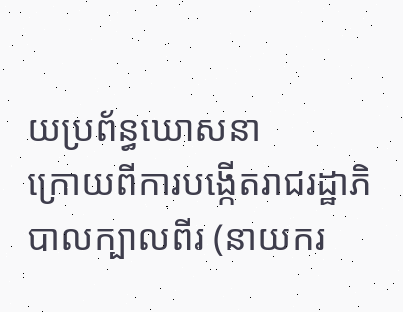យប្រព័ន្ធឃោសនា
ក្រោយពីការបង្កើតរាជរដ្ឋាភិបាលក្បាលពីរ (នាយករ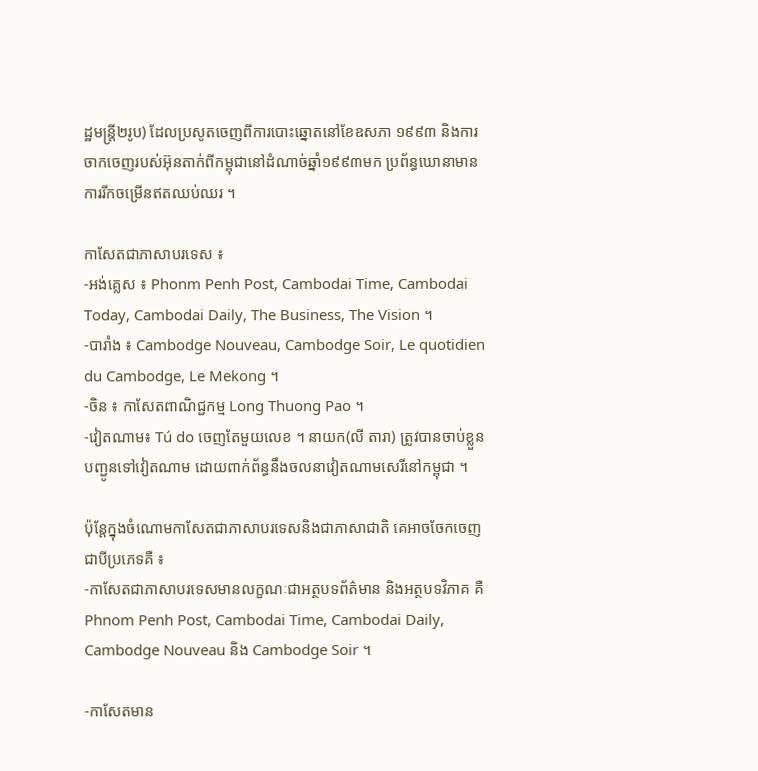ដ្ឋមន្ត្រី២រូប) ដែលប្រសូតចេញពីការបោះឆ្នោតនៅខែឧសភា ១៩៩៣ និងការចាកចេញរបស់អ៊ុនតាក់ពីកម្ពុជានៅដំណាច់ឆ្នាំ១៩៩៣មក ប្រព័ន្ធឃោនាមានការរីកចម្រើនឥតឈប់ឈរ ។

កាសែតជាភាសាបរទេស ៖
-អង់គ្លេស ៖ Phonm Penh Post, Cambodai Time, Cambodai Today, Cambodai Daily, The Business, The Vision ។
-បារាំង ៖ Cambodge Nouveau, Cambodge Soir, Le quotidien du Cambodge, Le Mekong ។
-ចិន ៖ កាសែតពាណិជ្ជកម្ម Long Thuong Pao ។
-វៀតណាម៖ Tú do ចេញតែមួយលេខ ។ នាយក(លី តារា) ត្រូវបានចាប់ខ្លួនបញ្ជូនទៅវៀតណាម ដោយពាក់ព័ន្ធនឹងចលនាវៀតណាមសេរីនៅកម្ពុជា ។

ប៉ុន្តែក្នុងចំណោមកាសែតជាភាសាបរទេសនិងជាភាសាជាតិ គេអាចចែកចេញជាបីប្រភេទគឺ ៖
-កាសែតជាភាសាបរទេសមានលក្ខណៈជាអត្ថបទព័ត៌មាន និងអត្ថបទវិភាគ គឺ Phnom Penh Post, Cambodai Time, Cambodai Daily, Cambodge Nouveau និង Cambodge Soir ។

-កាសែតមាន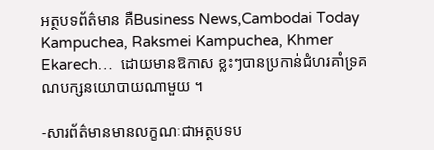អត្ថបទព័ត៌មាន គឺBusiness News,Cambodai Today  Kampuchea, Raksmei Kampuchea, Khmer Ekarech…  ដោយមានឱកាស ខ្លះៗបានប្រកាន់ជំហរគាំទ្រគណបក្សនយោបាយណាមួយ ។

-សារព័ត៌មានមានលក្ខណៈជាអត្ថបទប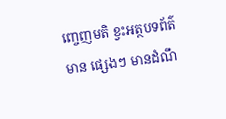ញ្ចេញមតិ ខ្វះអត្ថបទព័ត៌មាន ផ្សេងៗ មានដំណឹ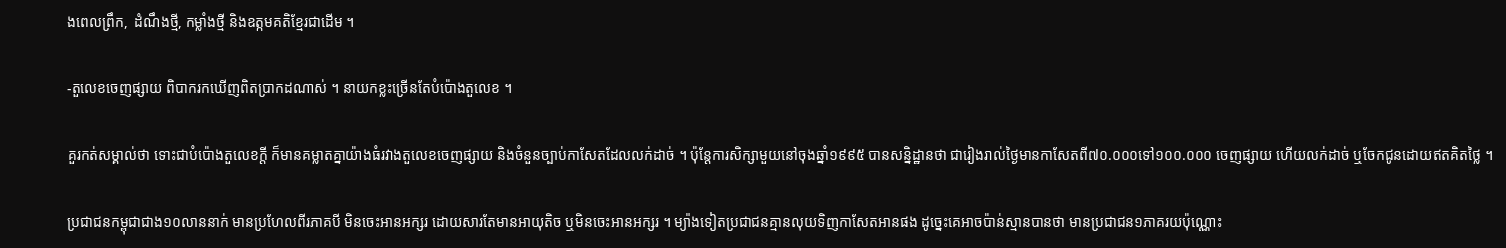ងពេលព្រឹក,  ដំណឹងថ្មី, កម្លាំងថ្មី និងឧត្កមគតិខ្មែរជាដើម ។

-តួលេខចេញផ្សាយ ពិបាករកឃើញពិតប្រាកដណាស់ ។ នាយកខ្លះច្រើនតែបំប៉ោងតួលេខ ។

គួរកត់សម្គាល់ថា ទោះជាបំប៉ោងតួលេខក្តី ក៏មានគម្លាតគ្នាយ៉ាងធំរវាងតួលេខចេញផ្សាយ និងចំនួនច្បាប់កាសែតដែលលក់ដាច់ ។ ប៉ុន្តែការសិក្សាមួយនៅចុងឆ្នាំ១៩៩៥ បានសន្និដ្ឋានថា ជារៀងរាល់ថ្ងៃមានកាសែតពី៧០.០០០ទៅ១០០.០០០ ចេញផ្សាយ ហើយលក់ដាច់ ឬចែកជូនដោយឥតគិតថ្លៃ ។

ប្រជាជនកម្ពុជាជាង១០លាននាក់ មានប្រហែលពីរភាគបី មិនចេះអានអក្សរ ដោយសារតែមានអាយុតិច ឬមិនចេះអានអក្សរ ។ ម្យ៉ាងទៀតប្រជាជនគ្មានលុយទិញកាសែតអានផង ដូច្នេះគេអាចប៉ាន់ស្មានបានថា មានប្រជាជន១ភាគរយប៉ុណ្ណោះ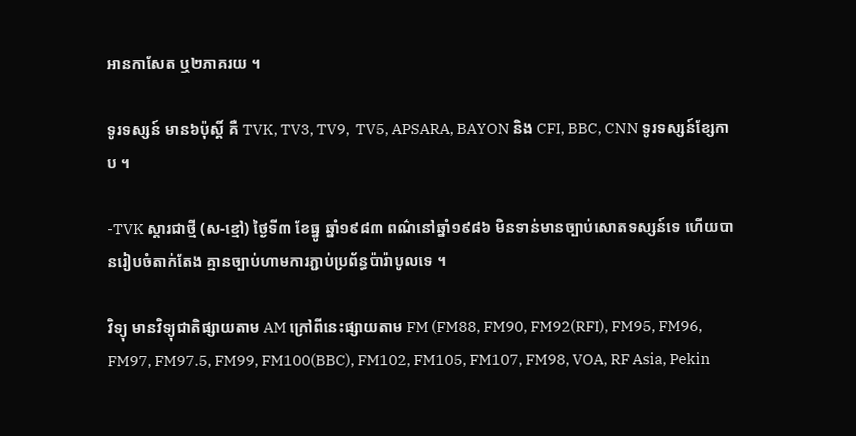អានកាសែត ឬ២ភាគរយ ។

ទូរទស្សន៍ មាន៦ប៉ុស្តិ៍ គឺ TVK, TV3, TV9,  TV5, APSARA, BAYON និង CFI, BBC, CNN ទូរទស្សន៍ខ្សែកាប ។

-TVK ស្តារជាថ្មី (ស-ខ្មៅ) ថ្ងៃទី៣ ខែធ្នូ ឆ្នាំ១៩៨៣ ពណ៌នៅឆ្នាំ១៩៨៦ មិនទាន់មានច្បាប់សោតទស្សន៍ទេ ហើយបានរៀបចំតាក់តែង គ្មានច្បាប់ហាមការភ្ជាប់ប្រព័ន្ធប៉ារ៉ាបូលទេ ។

វិទ្យុ មានវិទ្យុជាតិផ្សាយតាម AM ក្រៅពីនេះផ្សាយតាម FM (FM88, FM90, FM92(RFI), FM95, FM96, FM97, FM97.5, FM99, FM100(BBC), FM102, FM105, FM107, FM98, VOA, RF Asia, Pekin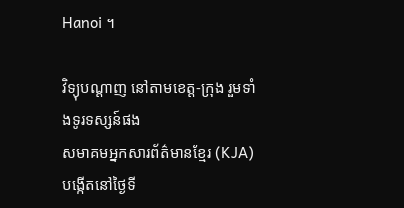Hanoi ។

វិទ្យុបណ្តាញ នៅតាមខេត្ត-ក្រុង រួមទាំងទូរទស្សន៍ផង
សមាគមអ្នកសារព័ត៌មានខ្មែរ (KJA) បង្កើតនៅថ្ងៃទី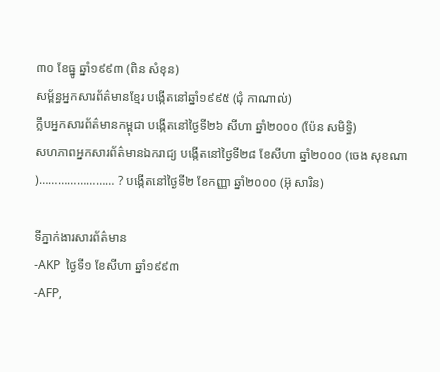៣០ ខែធ្នូ ឆ្នាំ១៩៩៣ (ពិន សំខុន)
សម្ព័ន្ធអ្នកសារព័ត៌មានខ្មែរ បង្កើតនៅឆ្នាំ១៩៩៥ (ជុំ កាណាល់)
ក្លឹបអ្នកសារព័ត៌មានកម្ពុជា បង្កើតនៅថ្ងៃទី២៦ សីហា ឆ្នាំ២០០០ (ប៉ែន សមិទ្ធិ)
សហភាពអ្នកសារព័ត៌មានឯករាជ្យ បង្កើតនៅថ្ងៃទី២៨ ខែសីហា ឆ្នាំ២០០០ (ចេង សុខណា)…………………… ? បង្កើតនៅថ្ងៃទី២ ខែកញ្ញា ឆ្នាំ២០០០ (អ៊ុ សារិន)

ទីភ្នាក់ងារសារព័ត៌មាន
-AKP  ថ្ងៃទី១ ខែសីហា ឆ្នាំ១៩៩៣
-AFP,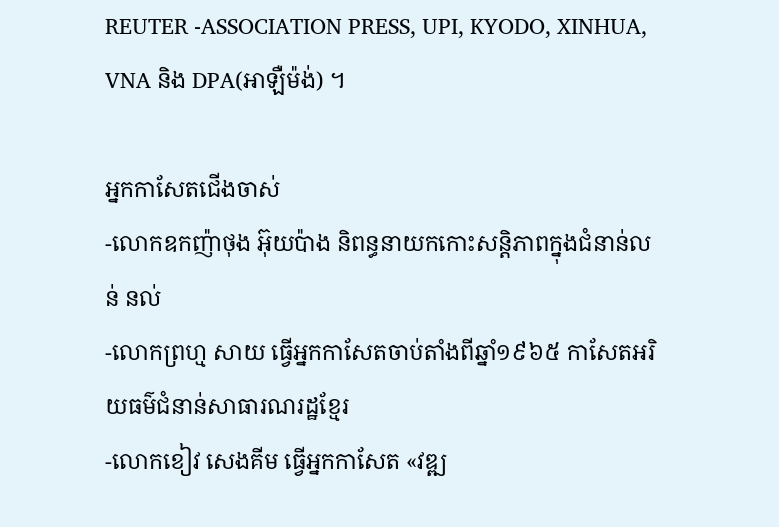REUTER -ASSOCIATION PRESS, UPI, KYODO, XINHUA, VNA និង DPA(អាឡឺម៉ង់) ។

អ្នកកាសែតជើងចាស់
-លោកឧកញ៉ាថុង អ៊ុយប៉ាង និពន្ធនាយកកោះសន្តិភាពក្នុងជំនាន់លន់ នល់
-លោកព្រហ្ម សាយ ធ្វើអ្នកកាសែតចាប់តាំងពីឆ្នាំ១៩៦៥ កាសែតអរិយធម៌ជំនាន់សាធារណរដ្ឋខ្មែរ
-លោកខៀវ សេងគីម ធ្វើអ្នកកាសែត «វឌ្ឍ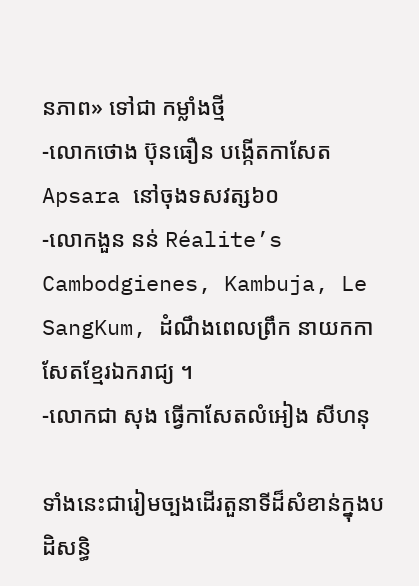នភាព» ទៅជា កម្លាំងថ្មី
-លោកថោង ប៊ុនធឿន បង្កើតកាសែត Apsara នៅចុងទសវត្ស៦០
-លោកងួន នន់ Réalite’s Cambodgienes, Kambuja, Le SangKum, ដំណឹងពេលព្រឹក នាយកកាសែតខ្មែរឯករាជ្យ ។
-លោកជា សុង ធ្វើកាសែតលំអៀង សីហនុ

ទាំងនេះជារៀមច្បងដើរតួនាទីដ៏សំខាន់ក្នុងបដិសន្ធិ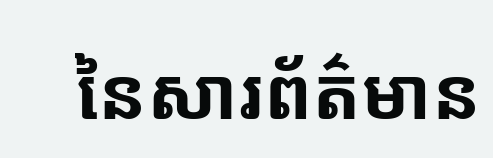នៃសារព័ត៌មាន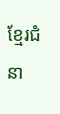ខ្មែរជំនា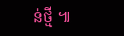ន់ថ្មី ៕